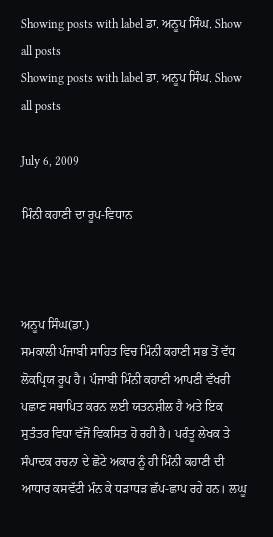Showing posts with label ਡਾ. ਅਨੂਪ ਸਿੰਘ. Show all posts
Showing posts with label ਡਾ. ਅਨੂਪ ਸਿੰਘ. Show all posts

July 6, 2009

ਮਿੰਨੀ ਕਹਾਣੀ ਦਾ ਰੂਪ-ਵਿਧਾਨ



ਅਨੂਪ ਸਿੰਘ(ਡਾ.)
ਸਮਕਾਲੀ ਪੰਜਾਬੀ ਸਾਹਿਤ ਵਿਚ ਮਿੰਨੀ ਕਹਾਣੀ ਸਭ ਤੋਂ ਵੱਧ ਲੋਕਪ੍ਰਿਯ ਰੂਪ ਹੈ। ਪੰਜਾਬੀ ਮਿੰਨੀ ਕਹਾਣੀ ਆਪਣੀ ਵੱਖਰੀ ਪਛਾਣ ਸਥਾਪਿਤ ਕਰਨ ਲਈ ਯਤਨਸ਼ੀਲ ਹੈ ਅਤੇ ਇਕ ਸੁਤੰਤਰ ਵਿਧਾ ਵੱਜੋਂ ਵਿਕਸਿਤ ਹੋ ਰਹੀ ਹੈ। ਪਰੰਤੂ ਲੇਖਕ ਤੇ ਸੰਪਾਦਕ ਰਚਨਾ ਦੇ ਛੋਟੇ ਅਕਾਰ ਨੂੰ ਹੀ ਮਿੰਨੀ ਕਹਾਣੀ ਦੀ ਆਧਾਰ ਕਸਵੱਟੀ ਮੰਨ ਕੇ ਧੜਾਧੜ ਛੱਪ-ਛਾਪ ਰਹੇ ਹਨ। ਲਘੂ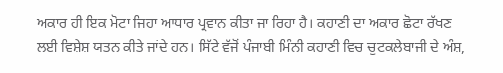ਅਕਾਰ ਹੀ ਇਕ ਮੋਟਾ ਜਿਹਾ ਆਧਾਰ ਪ੍ਰਵਾਨ ਕੀਤਾ ਜਾ ਰਿਹਾ ਹੈ। ਕਹਾਣੀ ਦਾ ਅਕਾਰ ਛੋਟਾ ਰੱਖਣ ਲਈ ਵਿਸ਼ੇਸ਼ ਯਤਨ ਕੀਤੇ ਜਾਂਦੇ ਹਨ। ਸਿੱਟੇ ਵੱਜੋਂ ਪੰਜਾਬੀ ਮਿੰਨੀ ਕਹਾਣੀ ਵਿਚ ਚੁਟਕਲੇਬਾਜੀ ਦੇ ਅੰਸ਼,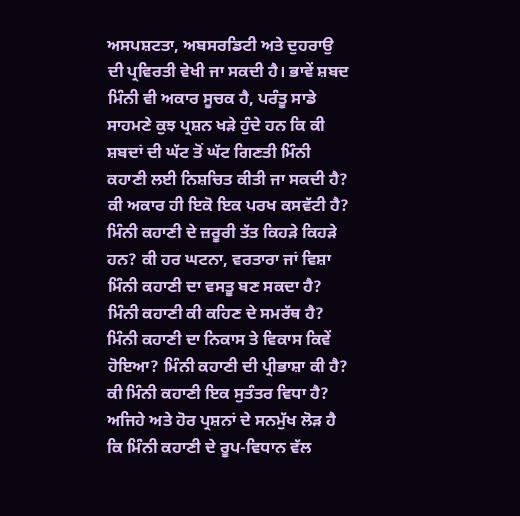ਅਸਪਸ਼ਟਤਾ, ਅਬਸਰਡਿਟੀ ਅਤੇ ਦੁਹਰਾਉ ਦੀ ਪ੍ਰਵਿਰਤੀ ਵੇਖੀ ਜਾ ਸਕਦੀ ਹੈ। ਭਾਵੇਂ ਸ਼ਬਦ ਮਿੰਨੀ ਵੀ ਅਕਾਰ ਸੂਚਕ ਹੈ, ਪਰੰਤੂ ਸਾਡੇ ਸਾਹਮਣੇ ਕੁਝ ਪ੍ਰਸ਼ਨ ਖੜੇ ਹੁੰਦੇ ਹਨ ਕਿ ਕੀ ਸ਼ਬਦਾਂ ਦੀ ਘੱਟ ਤੋਂ ਘੱਟ ਗਿਣਤੀ ਮਿੰਨੀ ਕਹਾਣੀ ਲਈ ਨਿਸ਼ਚਿਤ ਕੀਤੀ ਜਾ ਸਕਦੀ ਹੈ? ਕੀ ਅਕਾਰ ਹੀ ਇਕੋ ਇਕ ਪਰਖ ਕਸਵੱਟੀ ਹੈ? ਮਿੰਨੀ ਕਹਾਣੀ ਦੇ ਜ਼ਰੂਰੀ ਤੱਤ ਕਿਹੜੇ ਕਿਹੜੇ ਹਨ? ਕੀ ਹਰ ਘਟਨਾ, ਵਰਤਾਰਾ ਜਾਂ ਵਿਸ਼ਾ ਮਿੰਨੀ ਕਹਾਣੀ ਦਾ ਵਸਤੂ ਬਣ ਸਕਦਾ ਹੈ? ਮਿੰਨੀ ਕਹਾਣੀ ਕੀ ਕਹਿਣ ਦੇ ਸਮਰੱਥ ਹੈ? ਮਿੰਨੀ ਕਹਾਣੀ ਦਾ ਨਿਕਾਸ ਤੇ ਵਿਕਾਸ ਕਿਵੇਂ ਹੋਇਆ? ਮਿੰਨੀ ਕਹਾਣੀ ਦੀ ਪ੍ਰੀਭਾਸ਼ਾ ਕੀ ਹੈ? ਕੀ ਮਿੰਨੀ ਕਹਾਣੀ ਇਕ ਸੁਤੰਤਰ ਵਿਧਾ ਹੈ? ਅਜਿਹੇ ਅਤੇ ਹੋਰ ਪ੍ਰਸ਼ਨਾਂ ਦੇ ਸਨਮੁੱਖ ਲੋੜ ਹੈ ਕਿ ਮਿੰਨੀ ਕਹਾਣੀ ਦੇ ਰੂਪ-ਵਿਧਾਨ ਵੱਲ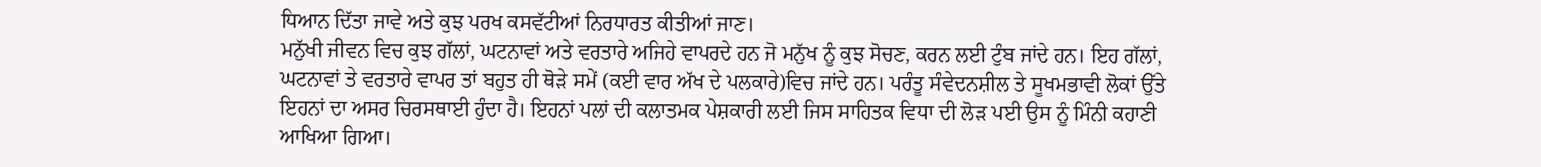ਧਿਆਨ ਦਿੱਤਾ ਜਾਵੇ ਅਤੇ ਕੁਝ ਪਰਖ ਕਸਵੱਟੀਆਂ ਨਿਰਧਾਰਤ ਕੀਤੀਆਂ ਜਾਣ।
ਮਨੁੱਖੀ ਜੀਵਨ ਵਿਚ ਕੁਝ ਗੱਲਾਂ, ਘਟਨਾਵਾਂ ਅਤੇ ਵਰਤਾਰੇ ਅਜਿਹੇ ਵਾਪਰਦੇ ਹਨ ਜੋ ਮਨੁੱਖ ਨੂੰ ਕੁਝ ਸੋਚਣ, ਕਰਨ ਲਈ ਟੁੰਬ ਜਾਂਦੇ ਹਨ। ਇਹ ਗੱਲਾਂ, ਘਟਨਾਵਾਂ ਤੇ ਵਰਤਾਰੇ ਵਾਪਰ ਤਾਂ ਬਹੁਤ ਹੀ ਥੋੜੇ ਸਮੇਂ (ਕਈ ਵਾਰ ਅੱਖ ਦੇ ਪਲਕਾਰੇ)ਵਿਚ ਜਾਂਦੇ ਹਨ। ਪਰੰਤੂ ਸੰਵੇਦਨਸ਼ੀਲ ਤੇ ਸੂਖਮਭਾਵੀ ਲੋਕਾਂ ਉੱਤੇ ਇਹਨਾਂ ਦਾ ਅਸਰ ਚਿਰਸਥਾਈ ਹੁੰਦਾ ਹੈ। ਇਹਨਾਂ ਪਲਾਂ ਦੀ ਕਲਾਤਮਕ ਪੇਸ਼ਕਾਰੀ ਲਈ ਜਿਸ ਸਾਹਿਤਕ ਵਿਧਾ ਦੀ ਲੋੜ ਪਈ ਉਸ ਨੂੰ ਮਿੰਨੀ ਕਹਾਣੀ ਆਖਿਆ ਗਿਆ।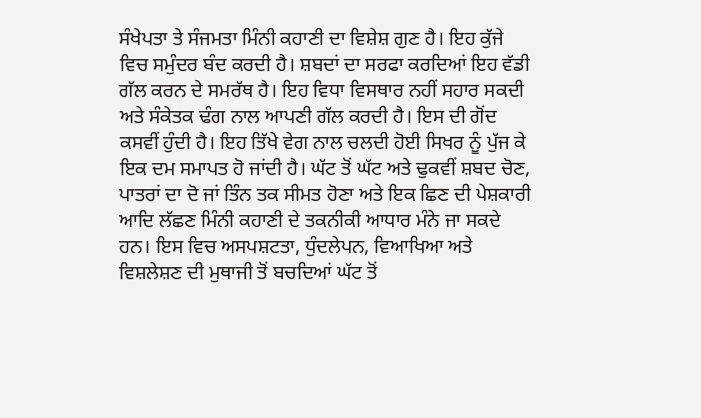ਸੰਖੇਪਤਾ ਤੇ ਸੰਜਮਤਾ ਮਿੰਨੀ ਕਹਾਣੀ ਦਾ ਵਿਸ਼ੇਸ਼ ਗੁਣ ਹੈ। ਇਹ ਕੁੱਜੇ ਵਿਚ ਸਮੁੰਦਰ ਬੰਦ ਕਰਦੀ ਹੈ। ਸ਼ਬਦਾਂ ਦਾ ਸਰਫਾ ਕਰਦਿਆਂ ਇਹ ਵੱਡੀ ਗੱਲ ਕਰਨ ਦੇ ਸਮਰੱਥ ਹੈ। ਇਹ ਵਿਧਾ ਵਿਸਥਾਰ ਨਹੀਂ ਸਹਾਰ ਸਕਦੀ ਅਤੇ ਸੰਕੇਤਕ ਢੰਗ ਨਾਲ ਆਪਣੀ ਗੱਲ ਕਰਦੀ ਹੈ। ਇਸ ਦੀ ਗੋਂਦ ਕਸਵੀਂ ਹੁੰਦੀ ਹੈ। ਇਹ ਤਿੱਖੇ ਵੇਗ ਨਾਲ ਚਲਦੀ ਹੋਈ ਸਿਖਰ ਨੂੰ ਪੁੱਜ ਕੇ ਇਕ ਦਮ ਸਮਾਪਤ ਹੋ ਜਾਂਦੀ ਹੈ। ਘੱਟ ਤੋਂ ਘੱਟ ਅਤੇ ਢੁਕਵੀਂ ਸ਼ਬਦ ਚੋਣ, ਪਾਤਰਾਂ ਦਾ ਦੋ ਜਾਂ ਤਿੰਨ ਤਕ ਸੀਮਤ ਹੋਣਾ ਅਤੇ ਇਕ ਛਿਣ ਦੀ ਪੇਸ਼ਕਾਰੀ ਆਦਿ ਲੱਛਣ ਮਿੰਨੀ ਕਹਾਣੀ ਦੇ ਤਕਨੀਕੀ ਆਧਾਰ ਮੰਨੇ ਜਾ ਸਕਦੇ ਹਨ। ਇਸ ਵਿਚ ਅਸਪਸ਼ਟਤਾ, ਧੁੰਦਲੇਪਨ, ਵਿਆਖਿਆ ਅਤੇ ਵਿਸ਼ਲੇਸ਼ਣ ਦੀ ਮੁਥਾਜੀ ਤੋਂ ਬਚਦਿਆਂ ਘੱਟ ਤੋਂ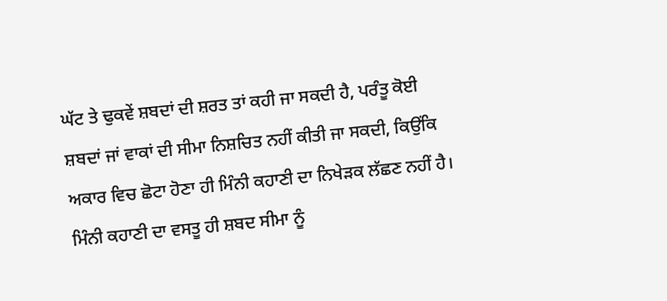ਘੱਟ ਤੇ ਢੁਕਵੇਂ ਸ਼ਬਦਾਂ ਦੀ ਸ਼ਰਤ ਤਾਂ ਕਹੀ ਜਾ ਸਕਦੀ ਹੈ, ਪਰੰਤੂ ਕੋਈ ਸ਼ਬਦਾਂ ਜਾਂ ਵਾਕਾਂ ਦੀ ਸੀਮਾ ਨਿਸ਼ਚਿਤ ਨਹੀਂ ਕੀਤੀ ਜਾ ਸਕਦੀ, ਕਿਉਂਕਿ ਅਕਾਰ ਵਿਚ ਛੋਟਾ ਹੋਣਾ ਹੀ ਮਿੰਨੀ ਕਹਾਣੀ ਦਾ ਨਿਖੇੜਕ ਲੱਛਣ ਨਹੀਂ ਹੈ। ਮਿੰਨੀ ਕਹਾਣੀ ਦਾ ਵਸਤੂ ਹੀ ਸ਼ਬਦ ਸੀਮਾ ਨੂੰ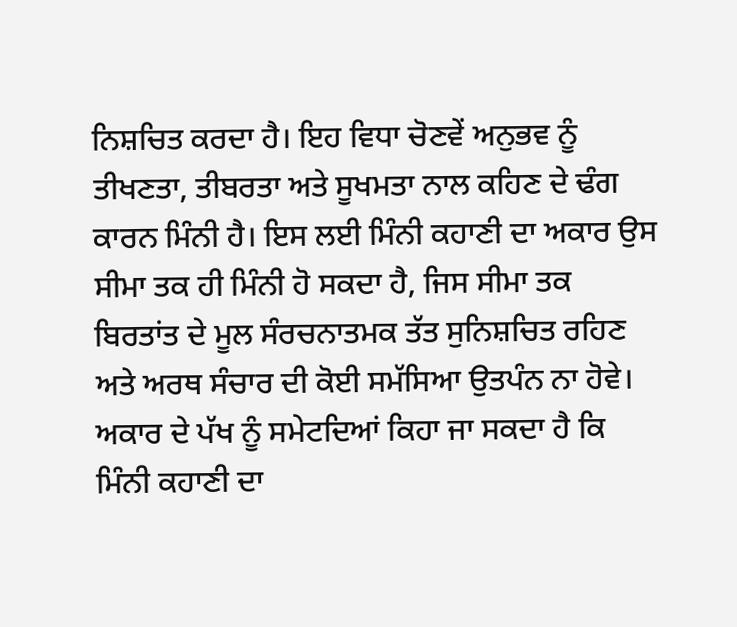ਨਿਸ਼ਚਿਤ ਕਰਦਾ ਹੈ। ਇਹ ਵਿਧਾ ਚੋਣਵੇਂ ਅਨੁਭਵ ਨੂੰ ਤੀਖਣਤਾ, ਤੀਬਰਤਾ ਅਤੇ ਸੂਖਮਤਾ ਨਾਲ ਕਹਿਣ ਦੇ ਢੰਗ ਕਾਰਨ ਮਿੰਨੀ ਹੈ। ਇਸ ਲਈ ਮਿੰਨੀ ਕਹਾਣੀ ਦਾ ਅਕਾਰ ਉਸ ਸੀਮਾ ਤਕ ਹੀ ਮਿੰਨੀ ਹੋ ਸਕਦਾ ਹੈ, ਜਿਸ ਸੀਮਾ ਤਕ ਬਿਰਤਾਂਤ ਦੇ ਮੂਲ ਸੰਰਚਨਾਤਮਕ ਤੱਤ ਸੁਨਿਸ਼ਚਿਤ ਰਹਿਣ ਅਤੇ ਅਰਥ ਸੰਚਾਰ ਦੀ ਕੋਈ ਸਮੱਸਿਆ ਉਤਪੰਨ ਨਾ ਹੋਵੇ। ਅਕਾਰ ਦੇ ਪੱਖ ਨੂੰ ਸਮੇਟਦਿਆਂ ਕਿਹਾ ਜਾ ਸਕਦਾ ਹੈ ਕਿ ਮਿੰਨੀ ਕਹਾਣੀ ਦਾ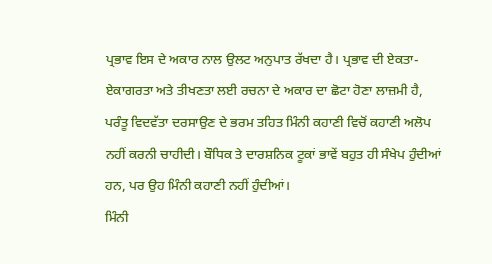ਪ੍ਰਭਾਵ ਇਸ ਦੇ ਅਕਾਰ ਨਾਲ ਉਲਟ ਅਨੁਪਾਤ ਰੱਖਦਾ ਹੈ। ਪ੍ਰਭਾਵ ਦੀ ਏਕਤਾ-ਏਕਾਗਰਤਾ ਅਤੇ ਤੀਖਣਤਾ ਲਈ ਰਚਨਾ ਦੇ ਅਕਾਰ ਦਾ ਛੋਟਾ ਹੋਣਾ ਲਾਜ਼ਮੀ ਹੈ, ਪਰੰਤੂ ਵਿਦਵੱਤਾ ਦਰਸਾਉਣ ਦੇ ਭਰਮ ਤਹਿਤ ਮਿੰਨੀ ਕਹਾਣੀ ਵਿਚੋਂ ਕਹਾਣੀ ਅਲੋਪ ਨਹੀਂ ਕਰਨੀ ਚਾਹੀਦੀ। ਬੌਧਿਕ ਤੇ ਦਾਰਸ਼ਨਿਕ ਟੂਕਾਂ ਭਾਵੇਂ ਬਹੁਤ ਹੀ ਸੰਖੇਪ ਹੁੰਦੀਆਂ ਹਨ, ਪਰ ਉਹ ਮਿੰਨੀ ਕਹਾਣੀ ਨਹੀਂ ਹੁੰਦੀਆਂ।
ਮਿੰਨੀ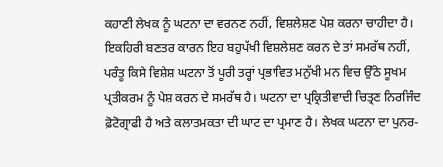ਕਹਾਣੀ ਲੇਖਕ ਨੂੰ ਘਟਨਾ ਦਾ ਵਰਨਣ ਨਹੀਂ, ਵਿਸ਼ਲੇਸ਼ਣ ਪੇਸ਼ ਕਰਨਾ ਚਾਹੀਦਾ ਹੈ। ਇਕਹਿਰੀ ਬਣਤਰ ਕਾਰਨ ਇਹ ਬਹੁਪੱਖੀ ਵਿਸ਼ਲੇਸ਼ਣ ਕਰਨ ਦੇ ਤਾਂ ਸਮਰੱਥ ਨਹੀਂ, ਪਰੰਤੂ ਕਿਸੇ ਵਿਸ਼ੇਸ਼ ਘਟਨਾ ਤੋਂ ਪੂਰੀ ਤਰ੍ਹਾਂ ਪ੍ਰਭਾਵਿਤ ਮਨੁੱਖੀ ਮਨ ਵਿਚ ਉੱਠੇ ਸੂਖਮ ਪ੍ਰਤੀਕਰਮ ਨੂੰ ਪੇਸ਼ ਕਰਨ ਦੇ ਸਮਰੱਥ ਹੈ। ਘਟਨਾ ਦਾ ਪ੍ਰਕ੍ਰਿਤੀਵਾਦੀ ਚਿਤ੍ਰਣ ਨਿਰਜਿੰਦ ਫ਼ੋਟੋਗ੍ਰਾਫੀ ਹੈ ਅਤੇ ਕਲਾਤਮਕਤਾ ਦੀ ਘਾਟ ਦਾ ਪ੍ਰਮਾਣ ਹੈ। ਲੇਖਕ ਘਟਨਾ ਦਾ ਪੁਨਰ-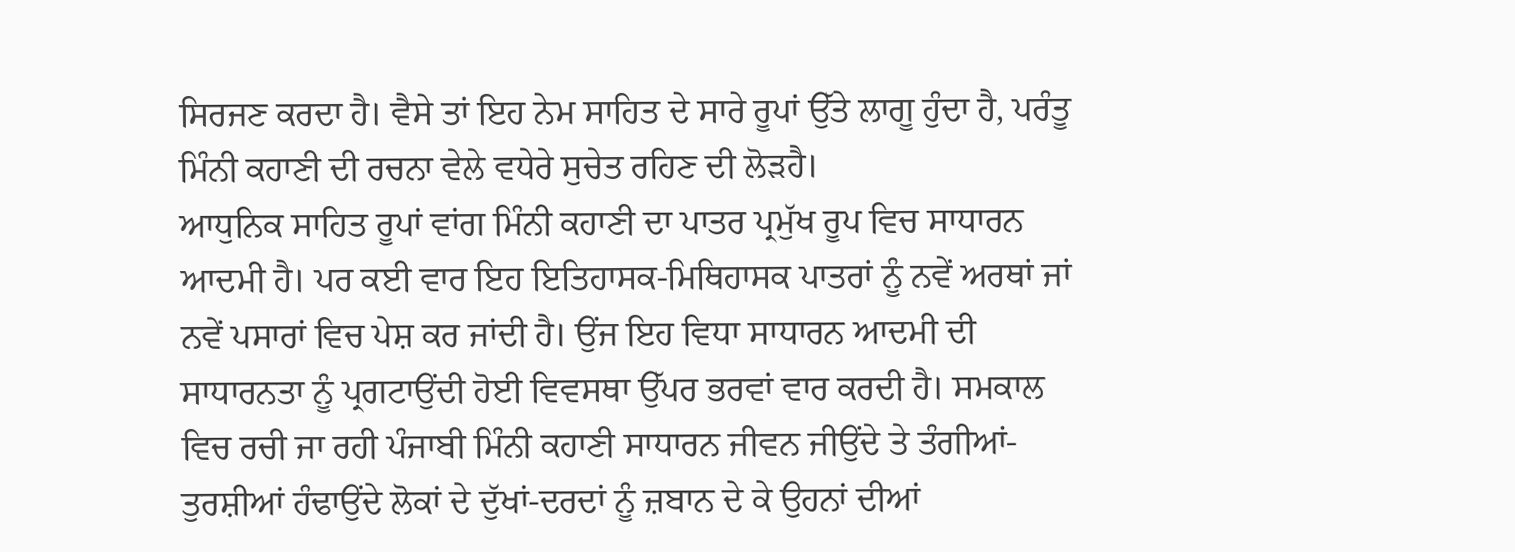ਸਿਰਜਣ ਕਰਦਾ ਹੈ। ਵੈਸੇ ਤਾਂ ਇਹ ਨੇਮ ਸਾਹਿਤ ਦੇ ਸਾਰੇ ਰੂਪਾਂ ਉੱਤੇ ਲਾਗੂ ਹੁੰਦਾ ਹੈ, ਪਰੰਤੂ ਮਿੰਨੀ ਕਹਾਣੀ ਦੀ ਰਚਨਾ ਵੇਲੇ ਵਧੇਰੇ ਸੁਚੇਤ ਰਹਿਣ ਦੀ ਲੋੜਹੈ।
ਆਧੁਨਿਕ ਸਾਹਿਤ ਰੂਪਾਂ ਵਾਂਗ ਮਿੰਨੀ ਕਹਾਣੀ ਦਾ ਪਾਤਰ ਪ੍ਰਮੁੱਖ ਰੂਪ ਵਿਚ ਸਾਧਾਰਨ ਆਦਮੀ ਹੈ। ਪਰ ਕਈ ਵਾਰ ਇਹ ਇਤਿਹਾਸਕ-ਮਿਥਿਹਾਸਕ ਪਾਤਰਾਂ ਨੂੰ ਨਵੇਂ ਅਰਥਾਂ ਜਾਂ ਨਵੇਂ ਪਸਾਰਾਂ ਵਿਚ ਪੇਸ਼ ਕਰ ਜਾਂਦੀ ਹੈ। ਉਂਜ ਇਹ ਵਿਧਾ ਸਾਧਾਰਨ ਆਦਮੀ ਦੀ ਸਾਧਾਰਨਤਾ ਨੂੰ ਪ੍ਰਗਟਾਉਂਦੀ ਹੋਈ ਵਿਵਸਥਾ ਉੱਪਰ ਭਰਵਾਂ ਵਾਰ ਕਰਦੀ ਹੈ। ਸਮਕਾਲ ਵਿਚ ਰਚੀ ਜਾ ਰਹੀ ਪੰਜਾਬੀ ਮਿੰਨੀ ਕਹਾਣੀ ਸਾਧਾਰਨ ਜੀਵਨ ਜੀਉਂਦੇ ਤੇ ਤੰਗੀਆਂ-ਤੁਰਸ਼ੀਆਂ ਹੰਢਾਉਂਦੇ ਲੋਕਾਂ ਦੇ ਦੁੱਖਾਂ-ਦਰਦਾਂ ਨੂੰ ਜ਼ਬਾਨ ਦੇ ਕੇ ਉਹਨਾਂ ਦੀਆਂ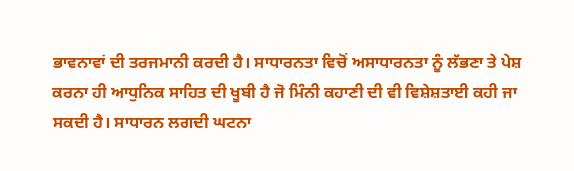ਭਾਵਨਾਵਾਂ ਦੀ ਤਰਜਮਾਨੀ ਕਰਦੀ ਹੈ। ਸਾਧਾਰਨਤਾ ਵਿਚੋਂ ਅਸਾਧਾਰਨਤਾ ਨੂੰ ਲੱਭਣਾ ਤੇ ਪੇਸ਼ ਕਰਨਾ ਹੀ ਆਧੁਨਿਕ ਸਾਹਿਤ ਦੀ ਖੂਬੀ ਹੈ ਜੋ ਮਿੰਨੀ ਕਹਾਣੀ ਦੀ ਵੀ ਵਿਸ਼ੇਸ਼ਤਾਈ ਕਹੀ ਜਾ ਸਕਦੀ ਹੈ। ਸਾਧਾਰਨ ਲਗਦੀ ਘਟਨਾ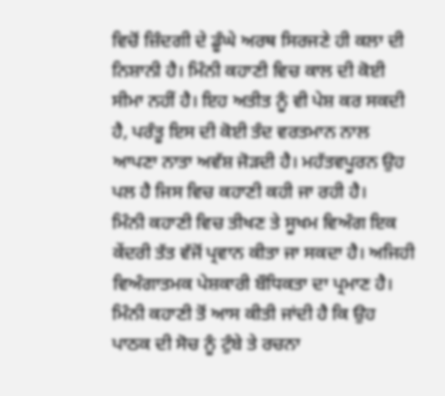ਵਿਚੋਂ ਜ਼ਿੰਦਗੀ ਦੇ ਡੂੰਘੇ ਅਰਥ ਸਿਰਜਣੇ ਹੀ ਕਲਾ ਦੀ ਨਿਸ਼ਾਨੀ ਹੈ। ਮਿੰਨੀ ਕਹਾਣੀ ਵਿਚ ਕਾਲ ਦੀ ਕੋਈ ਸੀਮਾ ਨਹੀਂ ਹੈ। ਇਹ ਅਤੀਤ ਨੂੰ ਵੀ ਪੇਸ਼ ਕਰ ਸਕਦੀ ਹੈ, ਪਰੰਤੂ ਇਸ ਦੀ ਕੋਈ ਤੰਦ ਵਰਤਮਾਨ ਨਾਲ ਆਪਣਾ ਨਾਤਾ ਅਵੱਸ਼ ਜੋੜਦੀ ਹੈ। ਮਹੱਤਵਪੂਰਨ ਉਹ ਪਲ ਹੈ ਜਿਸ ਵਿਚ ਕਹਾਣੀ ਕਹੀ ਜਾ ਰਹੀ ਹੈ।
ਮਿੰਨੀ ਕਹਾਣੀ ਵਿਚ ਤੀਖਣ ਤੇ ਸੂਖਮ ਵਿਅੰਗ ਇਕ ਕੇਂਦਰੀ ਤੱਤ ਵੱਜੋਂ ਪ੍ਰਵਾਨ ਕੀਤਾ ਜਾ ਸਕਦਾ ਹੈ। ਅਜਿਹੀ ਵਿਅੰਗਾਤਮਕ ਪੇਸ਼ਕਾਰੀ ਬੌਧਿਕਤਾ ਦਾ ਪ੍ਰਮਾਣ ਹੈ। ਮਿੰਨੀ ਕਹਾਣੀ ਤੋਂ ਆਸ ਕੀਤੀ ਜਾਂਦੀ ਹੈ ਕਿ ਉਹ ਪਾਠਕ ਦੀ ਸੋਚ ਨੂੰ ਟੁੰਬੇ ਤੇ ਰਚਨਾ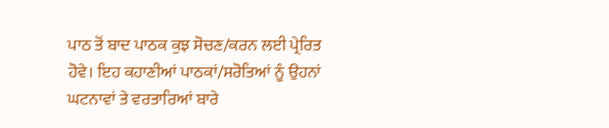ਪਾਠ ਤੋਂ ਬਾਦ ਪਾਠਕ ਕੁਝ ਸੋਚਣ/ਕਰਨ ਲਈ ਪ੍ਰੇਰਿਤ ਹੋਵੇ। ਇਹ ਕਹਾਣੀਆਂ ਪਾਠਕਾਂ/ਸਰੋਤਿਆਂ ਨੂੰ ਉਹਨਾਂ ਘਟਨਾਵਾਂ ਤੇ ਵਰਤਾਰਿਆਂ ਬਾਰੇ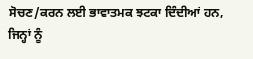ਸੋਚਣ/ਕਰਨ ਲਈ ਭਾਵਾਤਮਕ ਝਟਕਾ ਦਿੰਦੀਆਂ ਹਨ, ਜਿਨ੍ਹਾਂ ਨੂੰ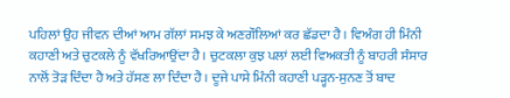ਪਹਿਲਾਂ ਉਹ ਜੀਵਨ ਦੀਆਂ ਆਮ ਗੱਲਾਂ ਸਮਝ ਕੇ ਅਣਗੌਲਿਆਂ ਕਰ ਛੱਡਦਾ ਹੈ। ਵਿਅੰਗ ਹੀ ਮਿੰਨੀ ਕਹਾਣੀ ਅਤੇ ਚੁਟਕਲੇ ਨੂੰ ਵੱਖਰਿਆਉਂਦਾ ਹੈ। ਚੁਟਕਲਾ ਕੁਝ ਪਲਾਂ ਲਈ ਵਿਅਕਤੀ ਨੂੰ ਬਾਹਰੀ ਸੰਸਾਰ ਨਾਲੋਂ ਤੋੜ ਦਿੰਦਾ ਹੈ ਅਤੇ ਹੱਸਣ ਲਾ ਦਿੰਦਾ ਹੈ। ਦੂਜੇ ਪਾਸੇ ਮਿੰਨੀ ਕਹਾਣੀ ਪੜ੍ਹਨ-ਸੁਨਣ ਤੋਂ ਬਾਦ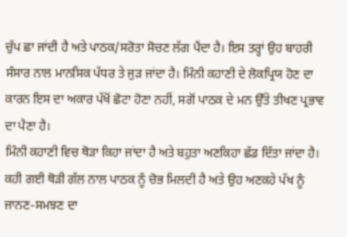ਚੁੱਪ ਛਾ ਜਾਂਦੀ ਹੈ ਅਤੇ ਪਾਠਕ/ਸਰੋਤਾ ਸੋਚਣ ਲੱਗ ਪੈਂਦਾ ਹੈ। ਇਸ ਤਰ੍ਹਾਂ ਉਹ ਬਾਹਰੀ ਸੰਸਾਰ ਨਾਲ ਮਾਨਸਿਕ ਪੱਧਰ ਤੇ ਜੁੜ ਜਾਂਦਾ ਹੈ। ਮਿੰਨੀ ਕਹਾਣੀ ਦੇ ਲੋਕਪ੍ਰਿਯ ਹੋਣ ਦਾ ਕਾਰਨ ਇਸ ਦਾ ਅਕਾਰ ਪੱਖੋਂ ਛੋਟਾ ਹੋਣਾ ਨਹੀਂ, ਸਗੋਂ ਪਾਠਕ ਦੇ ਮਨ ਉੱਤੇ ਤੀਖਣ ਪ੍ਰਭਾਵ ਦਾ ਪੈਣਾ ਹੈ।
ਮਿੰਨੀ ਕਹਾਣੀ ਵਿਚ ਥੋੜਾ ਕਿਹਾ ਜਾਂਦਾ ਹੈ ਅਤੇ ਬਹੁਤਾ ਅਣਕਿਹਾ ਛੱਡ ਦਿੱਤਾ ਜਾਂਦਾ ਹੈ। ਕਹੀ ਗਈ ਥੋੜੀ ਗੱਲ ਨਾਲ ਪਾਠਕ ਨੂੰ ਚੋਭ ਮਿਲਦੀ ਹੈ ਅਤੇ ਉਹ ਅਣਕਹੇ ਪੱਖ ਨੂੰ ਜਾਨਣ-ਸਮਝਣ ਦਾ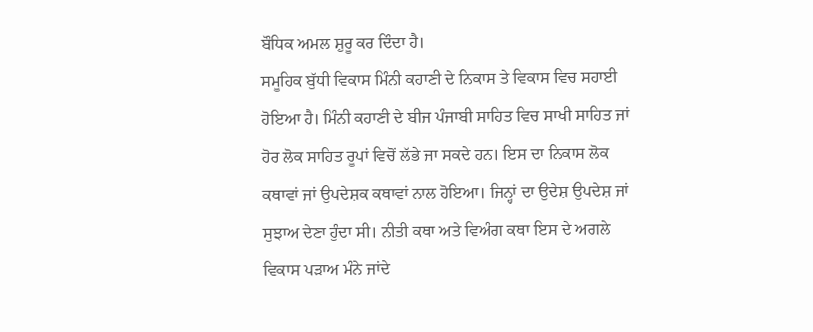ਬੌਧਿਕ ਅਮਲ ਸ਼ੁਰੂ ਕਰ ਦਿੰਦਾ ਹੈ।
ਸਮੂਹਿਕ ਬੁੱਧੀ ਵਿਕਾਸ ਮਿੰਨੀ ਕਹਾਣੀ ਦੇ ਨਿਕਾਸ ਤੇ ਵਿਕਾਸ ਵਿਚ ਸਹਾਈ ਹੋਇਆ ਹੈ। ਮਿੰਨੀ ਕਹਾਣੀ ਦੇ ਬੀਜ ਪੰਜਾਬੀ ਸਾਹਿਤ ਵਿਚ ਸਾਖੀ ਸਾਹਿਤ ਜਾਂ ਹੋਰ ਲੋਕ ਸਾਹਿਤ ਰੂਪਾਂ ਵਿਚੋਂ ਲੱਭੇ ਜਾ ਸਕਦੇ ਹਨ। ਇਸ ਦਾ ਨਿਕਾਸ ਲੋਕ ਕਥਾਵਾਂ ਜਾਂ ਉਪਦੇਸ਼ਕ ਕਥਾਵਾਂ ਨਾਲ ਹੋਇਆ। ਜਿਨ੍ਹਾਂ ਦਾ ਉਦੇਸ਼ ਉਪਦੇਸ਼ ਜਾਂ ਸੁਝਾਅ ਦੇਣਾ ਹੁੰਦਾ ਸੀ। ਨੀਤੀ ਕਥਾ ਅਤੇ ਵਿਅੰਗ ਕਥਾ ਇਸ ਦੇ ਅਗਲੇ ਵਿਕਾਸ ਪੜਾਅ ਮੰਨੇ ਜਾਂਦੇ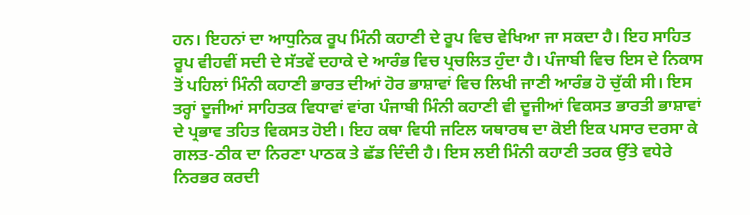ਹਨ। ਇਹਨਾਂ ਦਾ ਆਧੁਨਿਕ ਰੂਪ ਮਿੰਨੀ ਕਹਾਣੀ ਦੇ ਰੂਪ ਵਿਚ ਵੇਖਿਆ ਜਾ ਸਕਦਾ ਹੈ। ਇਹ ਸਾਹਿਤ ਰੂਪ ਵੀਹਵੀਂ ਸਦੀ ਦੇ ਸੱਤਵੇਂ ਦਹਾਕੇ ਦੇ ਆਰੰਭ ਵਿਚ ਪ੍ਰਚਲਿਤ ਹੁੰਦਾ ਹੈ। ਪੰਜਾਬੀ ਵਿਚ ਇਸ ਦੇ ਨਿਕਾਸ ਤੋਂ ਪਹਿਲਾਂ ਮਿੰਨੀ ਕਹਾਣੀ ਭਾਰਤ ਦੀਆਂ ਹੋਰ ਭਾਸ਼ਾਵਾਂ ਵਿਚ ਲਿਖੀ ਜਾਣੀ ਆਰੰਭ ਹੋ ਚੁੱਕੀ ਸੀ। ਇਸ ਤਰ੍ਹਾਂ ਦੂਜੀਆਂ ਸਾਹਿਤਕ ਵਿਧਾਵਾਂ ਵਾਂਗ ਪੰਜਾਬੀ ਮਿੰਨੀ ਕਹਾਣੀ ਵੀ ਦੂਜੀਆਂ ਵਿਕਸਤ ਭਾਰਤੀ ਭਾਸ਼ਾਵਾਂ ਦੇ ਪ੍ਰਭਾਵ ਤਹਿਤ ਵਿਕਸਤ ਹੋਈ। ਇਹ ਕਥਾ ਵਿਧੀ ਜਟਿਲ ਯਥਾਰਥ ਦਾ ਕੋਈ ਇਕ ਪਸਾਰ ਦਰਸਾ ਕੇ ਗਲਤ-ਠੀਕ ਦਾ ਨਿਰਣਾ ਪਾਠਕ ਤੇ ਛੱਡ ਦਿੰਦੀ ਹੈ। ਇਸ ਲਈ ਮਿੰਨੀ ਕਹਾਣੀ ਤਰਕ ਉੱਤੇ ਵਧੇਰੇ ਨਿਰਭਰ ਕਰਦੀ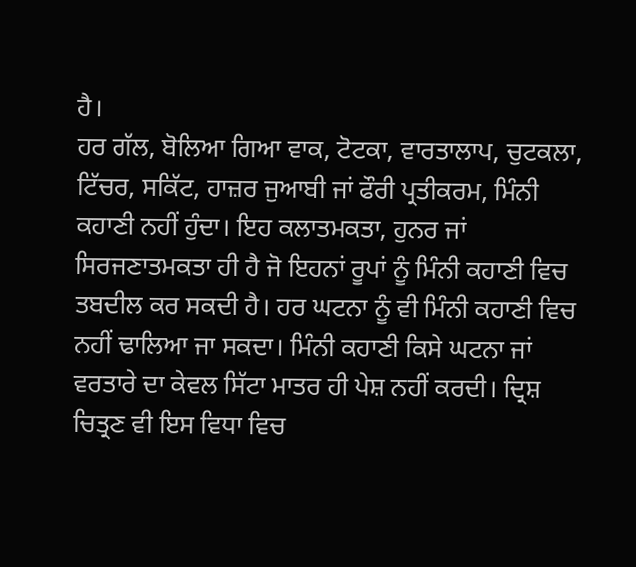ਹੈ।
ਹਰ ਗੱਲ, ਬੋਲਿਆ ਗਿਆ ਵਾਕ, ਟੋਟਕਾ, ਵਾਰਤਾਲਾਪ, ਚੁਟਕਲਾ, ਟਿੱਚਰ, ਸਕਿੱਟ, ਹਾਜ਼ਰ ਜੁਆਬੀ ਜਾਂ ਫੌਰੀ ਪ੍ਰਤੀਕਰਮ, ਮਿੰਨੀ ਕਹਾਣੀ ਨਹੀਂ ਹੁੰਦਾ। ਇਹ ਕਲਾਤਮਕਤਾ, ਹੁਨਰ ਜਾਂ ਸਿਰਜਣਾਤਮਕਤਾ ਹੀ ਹੈ ਜੋ ਇਹਨਾਂ ਰੂਪਾਂ ਨੂੰ ਮਿੰਨੀ ਕਹਾਣੀ ਵਿਚ ਤਬਦੀਲ ਕਰ ਸਕਦੀ ਹੈ। ਹਰ ਘਟਨਾ ਨੂੰ ਵੀ ਮਿੰਨੀ ਕਹਾਣੀ ਵਿਚ ਨਹੀਂ ਢਾਲਿਆ ਜਾ ਸਕਦਾ। ਮਿੰਨੀ ਕਹਾਣੀ ਕਿਸੇ ਘਟਨਾ ਜਾਂ ਵਰਤਾਰੇ ਦਾ ਕੇਵਲ ਸਿੱਟਾ ਮਾਤਰ ਹੀ ਪੇਸ਼ ਨਹੀਂ ਕਰਦੀ। ਦ੍ਰਿਸ਼ ਚਿਤ੍ਰਣ ਵੀ ਇਸ ਵਿਧਾ ਵਿਚ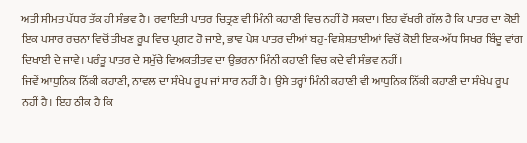ਅਤੀ ਸੀਮਤ ਪੱਧਰ ਤੱਕ ਹੀ ਸੰਭਵ ਹੈ। ਰਵਾਇਤੀ ਪਾਤਰ ਚਿਤ੍ਰਣ ਵੀ ਮਿੰਨੀ ਕਹਾਣੀ ਵਿਚ ਨਹੀਂ ਹੋ ਸਕਦਾ। ਇਹ ਵੱਖਰੀ ਗੱਲ ਹੈ ਕਿ ਪਾਤਰ ਦਾ ਕੋਈ ਇਕ ਪਸਾਰ ਰਚਨਾ ਵਿਚੋਂ ਤੀਖਣ ਰੂਪ ਵਿਚ ਪ੍ਰਗਟ ਹੋ ਜਾਏ, ਭਾਵ ਪੇਸ਼ ਪਾਤਰ ਦੀਆਂ ਬਹੁ-ਵਿਸ਼ੇਸ਼ਤਾਈਆਂ ਵਿਚੋਂ ਕੋਈ ਇਕ-ਅੱਧ ਸਿਖਰ ਬਿੰਦੂ ਵਾਂਗ ਦਿਖਾਈ ਦੇ ਜਾਵੇ। ਪਰੰਤੂ ਪਾਤਰ ਦੇ ਸਮੁੱਚੇ ਵਿਅਕਤੀਤਵ ਦਾ ਉਭਰਨਾ ਮਿੰਨੀ ਕਹਾਣੀ ਵਿਚ ਕਦੇ ਵੀ ਸੰਭਵ ਨਹੀਂ।
ਜਿਵੇਂ ਆਧੁਨਿਕ ਨਿੱਕੀ ਕਹਾਣੀ, ਨਾਵਲ ਦਾ ਸੰਖੇਪ ਰੂਪ ਜਾਂ ਸਾਰ ਨਹੀਂ ਹੈ। ਉਸੇ ਤਰ੍ਹਾਂ ਮਿੰਨੀ ਕਹਾਣੀ ਵੀ ਆਧੁਨਿਕ ਨਿੱਕੀ ਕਹਾਣੀ ਦਾ ਸੰਖੇਪ ਰੂਪ ਨਹੀਂ ਹੈ। ਇਹ ਠੀਕ ਹੈ ਕਿ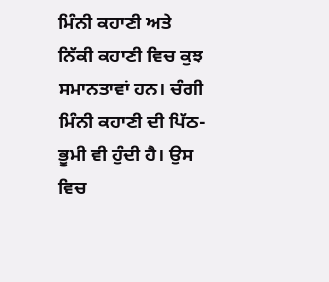ਮਿੰਨੀ ਕਹਾਣੀ ਅਤੇ ਨਿੱਕੀ ਕਹਾਣੀ ਵਿਚ ਕੁਝ ਸਮਾਨਤਾਵਾਂ ਹਨ। ਚੰਗੀ ਮਿੰਨੀ ਕਹਾਣੀ ਦੀ ਪਿੱਠ-ਭੂਮੀ ਵੀ ਹੁੰਦੀ ਹੈ। ਉਸ ਵਿਚ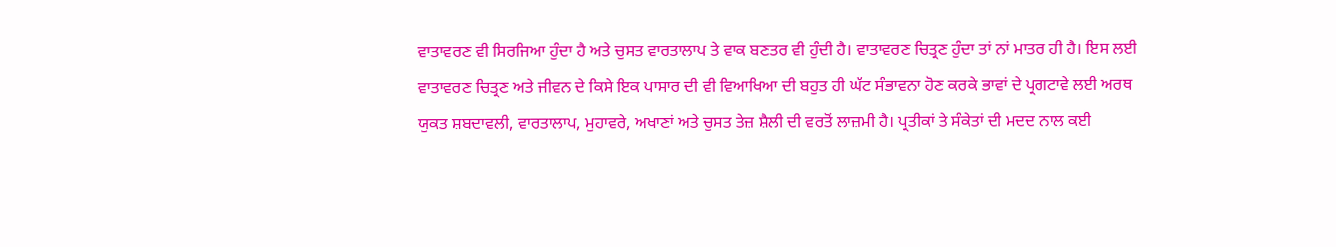ਵਾਤਾਵਰਣ ਵੀ ਸਿਰਜਿਆ ਹੁੰਦਾ ਹੈ ਅਤੇ ਚੁਸਤ ਵਾਰਤਾਲਾਪ ਤੇ ਵਾਕ ਬਣਤਰ ਵੀ ਹੁੰਦੀ ਹੈ। ਵਾਤਾਵਰਣ ਚਿਤ੍ਰਣ ਹੁੰਦਾ ਤਾਂ ਨਾਂ ਮਾਤਰ ਹੀ ਹੈ। ਇਸ ਲਈ ਵਾਤਾਵਰਣ ਚਿਤ੍ਰਣ ਅਤੇ ਜੀਵਨ ਦੇ ਕਿਸੇ ਇਕ ਪਾਸਾਰ ਦੀ ਵੀ ਵਿਆਖਿਆ ਦੀ ਬਹੁਤ ਹੀ ਘੱਟ ਸੰਭਾਵਨਾ ਹੋਣ ਕਰਕੇ ਭਾਵਾਂ ਦੇ ਪ੍ਰਗਟਾਵੇ ਲਈ ਅਰਥ ਯੁਕਤ ਸ਼ਬਦਾਵਲੀ, ਵਾਰਤਾਲਾਪ, ਮੁਹਾਵਰੇ, ਅਖਾਣਾਂ ਅਤੇ ਚੁਸਤ ਤੇਜ਼ ਸ਼ੈਲੀ ਦੀ ਵਰਤੋਂ ਲਾਜ਼ਮੀ ਹੈ। ਪ੍ਰਤੀਕਾਂ ਤੇ ਸੰਕੇਤਾਂ ਦੀ ਮਦਦ ਨਾਲ ਕਈ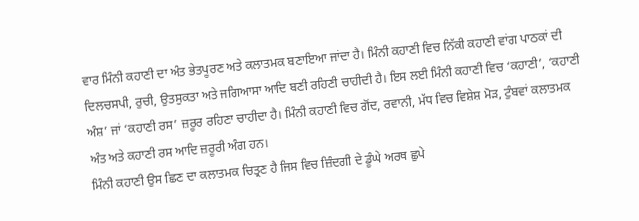ਵਾਰ ਮਿੰਨੀ ਕਹਾਣੀ ਦਾ ਅੰਤ ਭੇਤਪੂਰਣ ਅਤੇ ਕਲਾਤਮਕ ਬਣਾਇਆ ਜਾਂਦਾ ਹੈ। ਮਿੰਨੀ ਕਹਾਣੀ ਵਿਚ ਨਿੱਕੀ ਕਹਾਣੀ ਵਾਂਗ ਪਾਠਕਾਂ ਦੀ ਦਿਲਚਸਪੀ, ਰੁਚੀ, ਉਤਸੁਕਤਾ ਅਤੇ ਜਗਿਆਸਾ ਆਦਿ ਬਣੀ ਰਹਿਣੀ ਚਾਹੀਦੀ ਹੈ। ਇਸ ਲਈ ਮਿੰਨੀ ਕਹਾਣੀ ਵਿਚ ‘ਕਹਾਣੀ’, ‘ਕਹਾਣੀ ਅੰਸ਼’ ਜਾਂ ‘ਕਹਾਣੀ ਰਸ’ ਜ਼ਰੂਰ ਰਹਿਣਾ ਚਾਹੀਦਾ ਹੈ। ਮਿੰਨੀ ਕਹਾਣੀ ਵਿਚ ਗੋਂਦ, ਰਵਾਨੀ, ਮੱਧ ਵਿਚ ਵਿਸ਼ੇਸ਼ ਮੋੜ, ਟੁੰਬਵਾਂ ਕਲਾਤਮਕ ਅੰਤ ਅਤੇ ਕਹਾਣੀ ਰਸ ਆਦਿ ਜ਼ਰੂਰੀ ਅੰਗ ਹਨ।
ਮਿੰਨੀ ਕਹਾਣੀ ਉਸ ਛਿਣ ਦਾ ਕਲਾਤਮਕ ਚਿਤ੍ਰਣ ਹੈ ਜਿਸ ਵਿਚ ਜ਼ਿੰਦਗੀ ਦੇ ਡੂੰਘੇ ਅਰਥ ਛੁਪੇ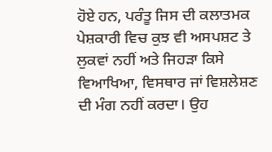ਹੋਏ ਹਨ, ਪਰੰਤੂ ਜਿਸ ਦੀ ਕਲਾਤਮਕ ਪੇਸ਼ਕਾਰੀ ਵਿਚ ਕੁਝ ਵੀ ਅਸਪਸ਼ਟ ਤੇ ਲੁਕਵਾਂ ਨਹੀਂ ਅਤੇ ਜਿਹੜਾ ਕਿਸੇ ਵਿਆਖਿਆ, ਵਿਸਥਾਰ ਜਾਂ ਵਿਸ਼ਲੇਸ਼ਣ ਦੀ ਮੰਗ ਨਹੀਂ ਕਰਦਾ। ਉਹ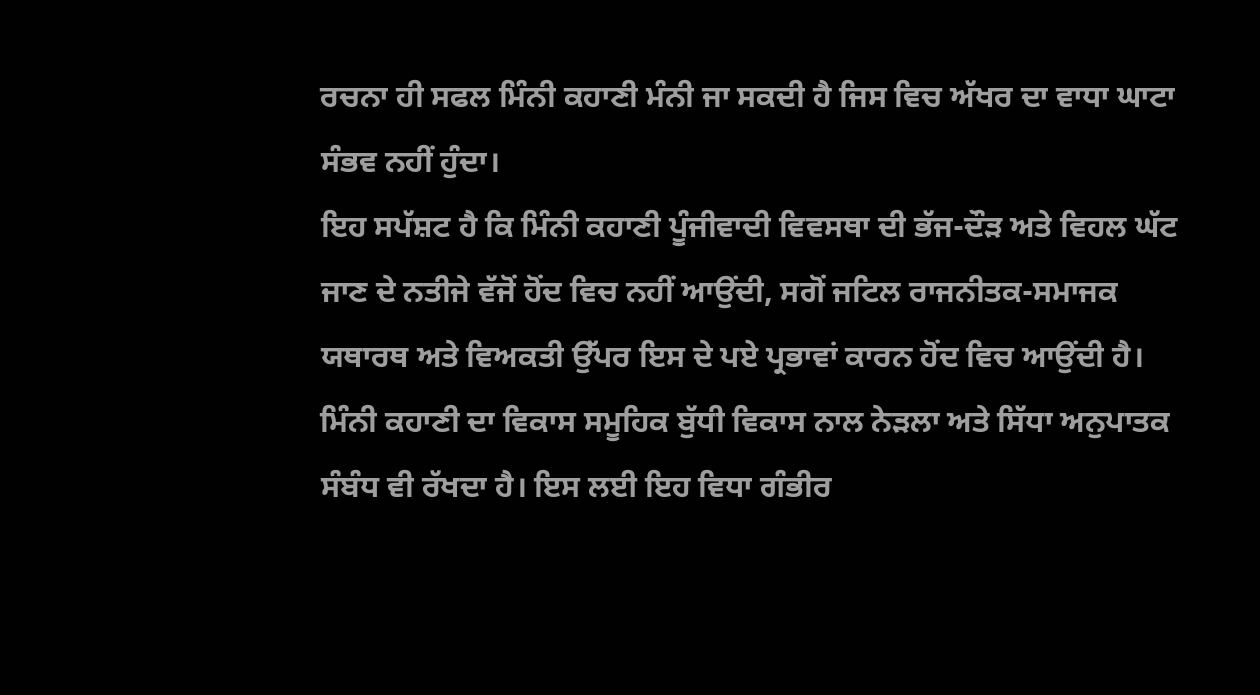ਰਚਨਾ ਹੀ ਸਫਲ ਮਿੰਨੀ ਕਹਾਣੀ ਮੰਨੀ ਜਾ ਸਕਦੀ ਹੈ ਜਿਸ ਵਿਚ ਅੱਖਰ ਦਾ ਵਾਧਾ ਘਾਟਾ ਸੰਭਵ ਨਹੀਂ ਹੁੰਦਾ।
ਇਹ ਸਪੱਸ਼ਟ ਹੈ ਕਿ ਮਿੰਨੀ ਕਹਾਣੀ ਪੂੰਜੀਵਾਦੀ ਵਿਵਸਥਾ ਦੀ ਭੱਜ-ਦੌੜ ਅਤੇ ਵਿਹਲ ਘੱਟ ਜਾਣ ਦੇ ਨਤੀਜੇ ਵੱਜੋਂ ਹੋਂਦ ਵਿਚ ਨਹੀਂ ਆਉਂਦੀ, ਸਗੋਂ ਜਟਿਲ ਰਾਜਨੀਤਕ-ਸਮਾਜਕ ਯਥਾਰਥ ਅਤੇ ਵਿਅਕਤੀ ਉੱਪਰ ਇਸ ਦੇ ਪਏ ਪ੍ਰਭਾਵਾਂ ਕਾਰਨ ਹੋਂਦ ਵਿਚ ਆਉਂਦੀ ਹੈ। ਮਿੰਨੀ ਕਹਾਣੀ ਦਾ ਵਿਕਾਸ ਸਮੂਹਿਕ ਬੁੱਧੀ ਵਿਕਾਸ ਨਾਲ ਨੇੜਲਾ ਅਤੇ ਸਿੱਧਾ ਅਨੁਪਾਤਕ ਸੰਬੰਧ ਵੀ ਰੱਖਦਾ ਹੈ। ਇਸ ਲਈ ਇਹ ਵਿਧਾ ਗੰਭੀਰ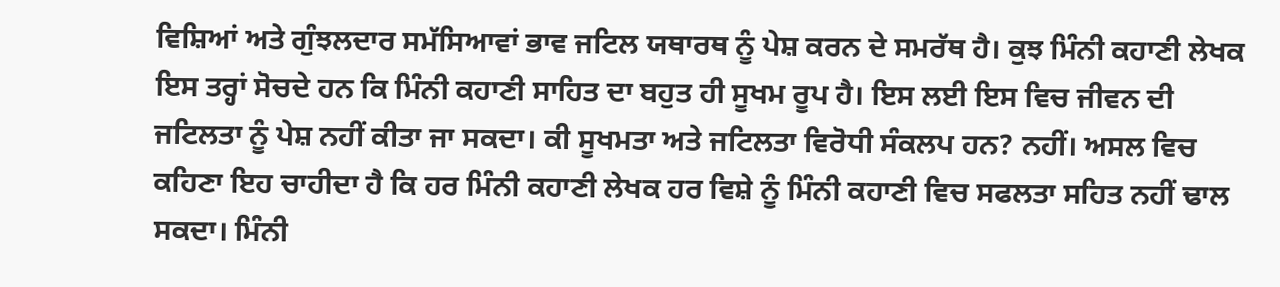ਵਿਸ਼ਿਆਂ ਅਤੇ ਗੁੰਝਲਦਾਰ ਸਮੱਸਿਆਵਾਂ ਭਾਵ ਜਟਿਲ ਯਥਾਰਥ ਨੂੰ ਪੇਸ਼ ਕਰਨ ਦੇ ਸਮਰੱਥ ਹੈ। ਕੁਝ ਮਿੰਨੀ ਕਹਾਣੀ ਲੇਖਕ ਇਸ ਤਰ੍ਹਾਂ ਸੋਚਦੇ ਹਨ ਕਿ ਮਿੰਨੀ ਕਹਾਣੀ ਸਾਹਿਤ ਦਾ ਬਹੁਤ ਹੀ ਸੂਖਮ ਰੂਪ ਹੈ। ਇਸ ਲਈ ਇਸ ਵਿਚ ਜੀਵਨ ਦੀ ਜਟਿਲਤਾ ਨੂੰ ਪੇਸ਼ ਨਹੀਂ ਕੀਤਾ ਜਾ ਸਕਦਾ। ਕੀ ਸੂਖਮਤਾ ਅਤੇ ਜਟਿਲਤਾ ਵਿਰੋਧੀ ਸੰਕਲਪ ਹਨ? ਨਹੀਂ। ਅਸਲ ਵਿਚ ਕਹਿਣਾ ਇਹ ਚਾਹੀਦਾ ਹੈ ਕਿ ਹਰ ਮਿੰਨੀ ਕਹਾਣੀ ਲੇਖਕ ਹਰ ਵਿਸ਼ੇ ਨੂੰ ਮਿੰਨੀ ਕਹਾਣੀ ਵਿਚ ਸਫਲਤਾ ਸਹਿਤ ਨਹੀਂ ਢਾਲ ਸਕਦਾ। ਮਿੰਨੀ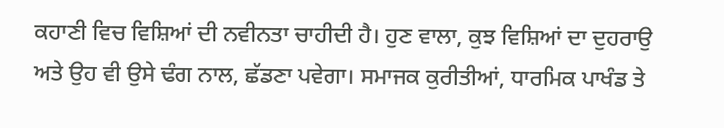ਕਹਾਣੀ ਵਿਚ ਵਿਸ਼ਿਆਂ ਦੀ ਨਵੀਨਤਾ ਚਾਹੀਦੀ ਹੈ। ਹੁਣ ਵਾਲਾ, ਕੁਝ ਵਿਸ਼ਿਆਂ ਦਾ ਦੁਹਰਾਉ ਅਤੇ ਉਹ ਵੀ ਉਸੇ ਢੰਗ ਨਾਲ, ਛੱਡਣਾ ਪਵੇਗਾ। ਸਮਾਜਕ ਕੁਰੀਤੀਆਂ, ਧਾਰਮਿਕ ਪਾਖੰਡ ਤੇ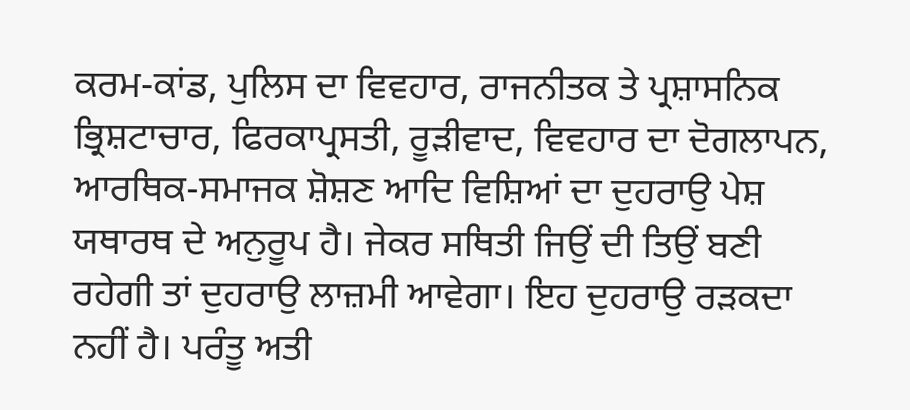ਕਰਮ-ਕਾਂਡ, ਪੁਲਿਸ ਦਾ ਵਿਵਹਾਰ, ਰਾਜਨੀਤਕ ਤੇ ਪ੍ਰਸ਼ਾਸਨਿਕ ਭ੍ਰਿਸ਼ਟਾਚਾਰ, ਫਿਰਕਾਪ੍ਰਸਤੀ, ਰੂੜੀਵਾਦ, ਵਿਵਹਾਰ ਦਾ ਦੋਗਲਾਪਨ, ਆਰਥਿਕ-ਸਮਾਜਕ ਸ਼ੋਸ਼ਣ ਆਦਿ ਵਿਸ਼ਿਆਂ ਦਾ ਦੁਹਰਾਉ ਪੇਸ਼ ਯਥਾਰਥ ਦੇ ਅਨੁਰੂਪ ਹੈ। ਜੇਕਰ ਸਥਿਤੀ ਜਿਉਂ ਦੀ ਤਿਉਂ ਬਣੀ ਰਹੇਗੀ ਤਾਂ ਦੁਹਰਾਉ ਲਾਜ਼ਮੀ ਆਵੇਗਾ। ਇਹ ਦੁਹਰਾਉ ਰੜਕਦਾ ਨਹੀਂ ਹੈ। ਪਰੰਤੂ ਅਤੀ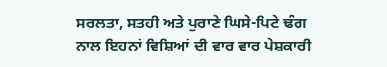ਸਰਲਤਾ, ਸਤਹੀ ਅਤੇ ਪੁਰਾਣੇ ਘਿਸੇ-ਪਿਟੇ ਢੰਗ ਨਾਲ ਇਹਨਾਂ ਵਿਸ਼ਿਆਂ ਦੀ ਵਾਰ ਵਾਰ ਪੇਸ਼ਕਾਰੀ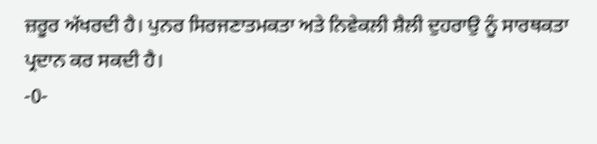ਜ਼ਰੂਰ ਅੱਖਰਦੀ ਹੈ। ਪੁਨਰ ਸਿਰਜਣਾਤਮਕਤਾ ਅਤੇ ਨਿਵੇਕਲੀ ਸ਼ੈਲੀ ਦੁਹਰਾਉ ਨੂੰ ਸਾਰਥਕਤਾ ਪ੍ਰਦਾਨ ਕਰ ਸਕਦੀ ਹੈ।
-0-